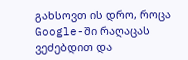გახსოვთ ის დრო, როცა Google-ში რაღაცას ვეძებდით და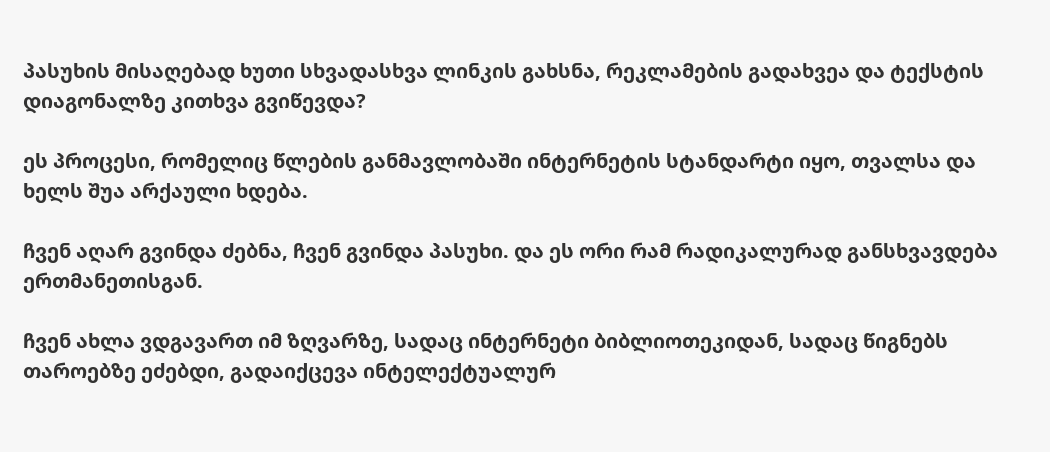პასუხის მისაღებად ხუთი სხვადასხვა ლინკის გახსნა, რეკლამების გადახვეა და ტექსტის დიაგონალზე კითხვა გვიწევდა?

ეს პროცესი, რომელიც წლების განმავლობაში ინტერნეტის სტანდარტი იყო, თვალსა და ხელს შუა არქაული ხდება.

ჩვენ აღარ გვინდა ძებნა, ჩვენ გვინდა პასუხი. და ეს ორი რამ რადიკალურად განსხვავდება ერთმანეთისგან.

ჩვენ ახლა ვდგავართ იმ ზღვარზე, სადაც ინტერნეტი ბიბლიოთეკიდან, სადაც წიგნებს თაროებზე ეძებდი, გადაიქცევა ინტელექტუალურ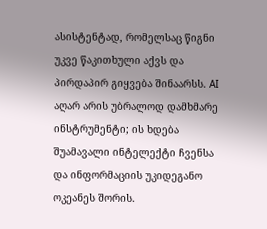ასისტენტად, რომელსაც წიგნი უკვე წაკითხული აქვს და პირდაპირ გიყვება შინაარსს. AI აღარ არის უბრალოდ დამხმარე ინსტრუმენტი; ის ხდება შუამავალი ინტელექტი ჩვენსა და ინფორმაციის უკიდეგანო ოკეანეს შორის.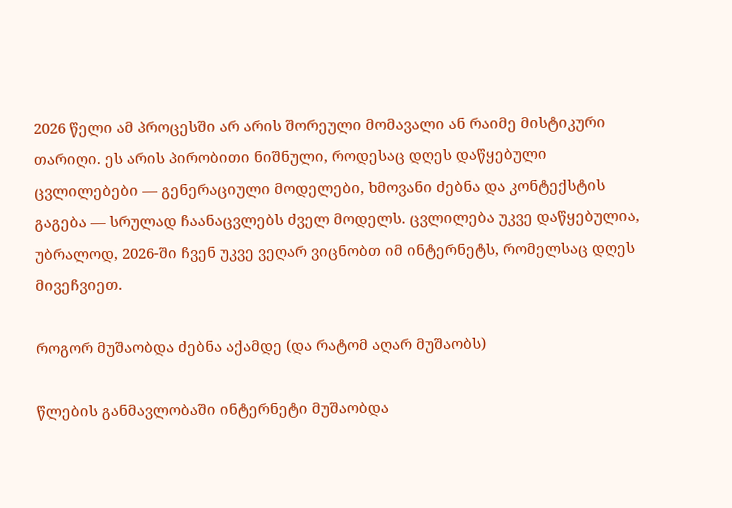2026 წელი ამ პროცესში არ არის შორეული მომავალი ან რაიმე მისტიკური თარიღი. ეს არის პირობითი ნიშნული, როდესაც დღეს დაწყებული ცვლილებები — გენერაციული მოდელები, ხმოვანი ძებნა და კონტექსტის გაგება — სრულად ჩაანაცვლებს ძველ მოდელს. ცვლილება უკვე დაწყებულია, უბრალოდ, 2026-ში ჩვენ უკვე ვეღარ ვიცნობთ იმ ინტერნეტს, რომელსაც დღეს მივეჩვიეთ.

როგორ მუშაობდა ძებნა აქამდე (და რატომ აღარ მუშაობს)

წლების განმავლობაში ინტერნეტი მუშაობდა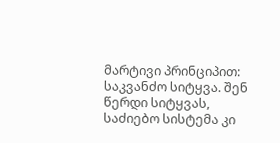მარტივი პრინციპით: საკვანძო სიტყვა. შენ წერდი სიტყვას, საძიებო სისტემა კი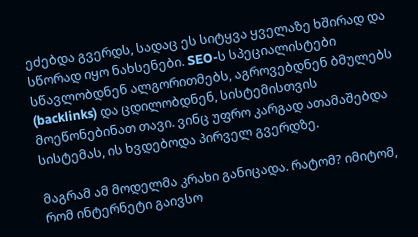ეძებდა გვერდს, სადაც ეს სიტყვა ყველაზე ხშირად და სწორად იყო ნახსენები. SEO-ს სპეციალისტები სწავლობდნენ ალგორითმებს, აგროვებდნენ ბმულებს (backlinks) და ცდილობდნენ, სისტემისთვის მოეწონებინათ თავი. ვინც უფრო კარგად ათამაშებდა სისტემას, ის ხვდებოდა პირველ გვერდზე.

მაგრამ ამ მოდელმა კრახი განიცადა. რატომ? იმიტომ, რომ ინტერნეტი გაივსო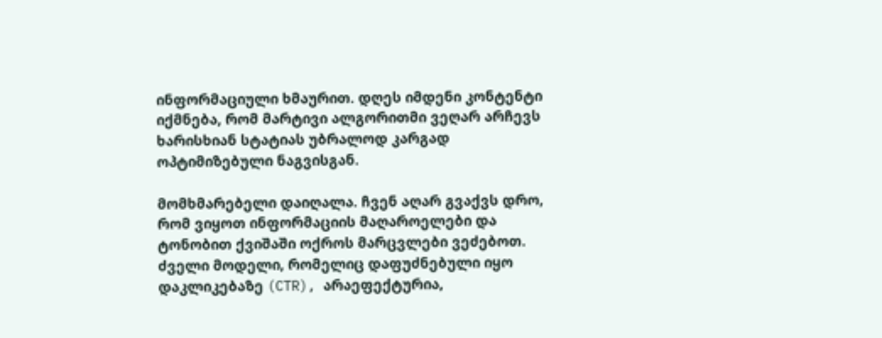ინფორმაციული ხმაურით. დღეს იმდენი კონტენტი იქმნება, რომ მარტივი ალგორითმი ვეღარ არჩევს ხარისხიან სტატიას უბრალოდ კარგად ოპტიმიზებული ნაგვისგან.

მომხმარებელი დაიღალა. ჩვენ აღარ გვაქვს დრო, რომ ვიყოთ ინფორმაციის მაღაროელები და ტონობით ქვიშაში ოქროს მარცვლები ვეძებოთ. ძველი მოდელი, რომელიც დაფუძნებული იყო დაკლიკებაზე (CTR), არაეფექტურია,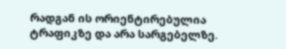რადგან ის ორიენტირებულია ტრაფიკზე და არა სარგებელზე.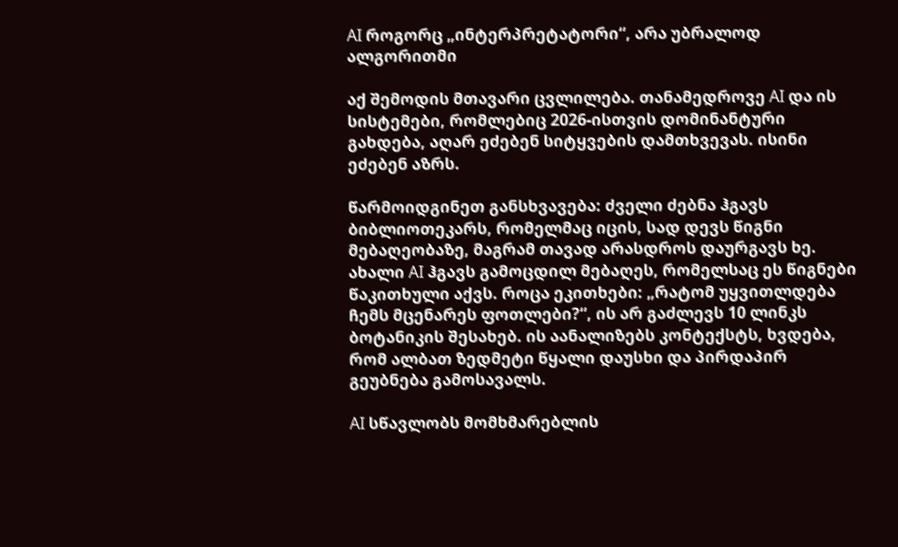AI როგორც „ინტერპრეტატორი“, არა უბრალოდ ალგორითმი

აქ შემოდის მთავარი ცვლილება. თანამედროვე AI და ის სისტემები, რომლებიც 2026-ისთვის დომინანტური გახდება, აღარ ეძებენ სიტყვების დამთხვევას. ისინი ეძებენ აზრს.

წარმოიდგინეთ განსხვავება: ძველი ძებნა ჰგავს ბიბლიოთეკარს, რომელმაც იცის, სად დევს წიგნი მებაღეობაზე, მაგრამ თავად არასდროს დაურგავს ხე. ახალი AI ჰგავს გამოცდილ მებაღეს, რომელსაც ეს წიგნები წაკითხული აქვს. როცა ეკითხები: „რატომ უყვითლდება ჩემს მცენარეს ფოთლები?“, ის არ გაძლევს 10 ლინკს ბოტანიკის შესახებ. ის აანალიზებს კონტექსტს, ხვდება, რომ ალბათ ზედმეტი წყალი დაუსხი და პირდაპირ გეუბნება გამოსავალს.

AI სწავლობს მომხმარებლის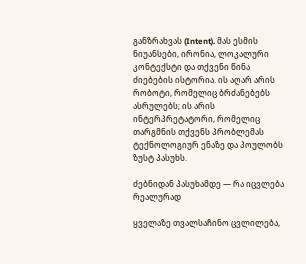განზრახვას (Intent). მას ესმის ნიუანსები, ირონია, ლოკალური კონტექსტი და თქვენი წინა ძიებების ისტორია. ის აღარ არის რობოტი, რომელიც ბრძანებებს ასრულებს; ის არის ინტერპრეტატორი, რომელიც თარგმნის თქვენს პრობლემას ტექნოლოგიურ ენაზე და პოულობს ზუსტ პასუხს.

ძებნიდან პასუხამდე — რა იცვლება რეალურად

ყველაზე თვალსაჩინო ცვლილება,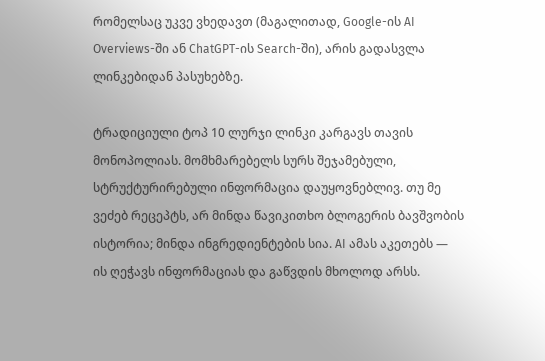რომელსაც უკვე ვხედავთ (მაგალითად, Google-ის AI Overviews-ში ან ChatGPT-ის Search-ში), არის გადასვლა ლინკებიდან პასუხებზე.

ტრადიციული ტოპ 10 ლურჯი ლინკი კარგავს თავის მონოპოლიას. მომხმარებელს სურს შეჯამებული, სტრუქტურირებული ინფორმაცია დაუყოვნებლივ. თუ მე ვეძებ რეცეპტს, არ მინდა წავიკითხო ბლოგერის ბავშვობის ისტორია; მინდა ინგრედიენტების სია. AI ამას აკეთებს — ის ღეჭავს ინფორმაციას და გაწვდის მხოლოდ არსს.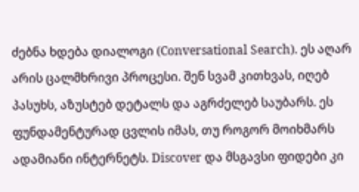ძებნა ხდება დიალოგი (Conversational Search). ეს აღარ არის ცალმხრივი პროცესი. შენ სვამ კითხვას, იღებ პასუხს, აზუსტებ დეტალს და აგრძელებ საუბარს. ეს ფუნდამენტურად ცვლის იმას, თუ როგორ მოიხმარს ადამიანი ინტერნეტს. Discover და მსგავსი ფიდები კი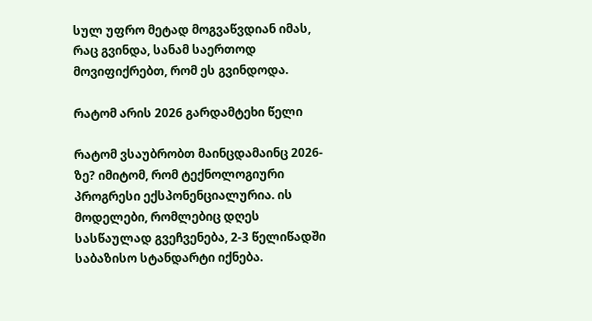სულ უფრო მეტად მოგვაწვდიან იმას, რაც გვინდა, სანამ საერთოდ მოვიფიქრებთ, რომ ეს გვინდოდა.

რატომ არის 2026 გარდამტეხი წელი

რატომ ვსაუბრობთ მაინცდამაინც 2026-ზე? იმიტომ, რომ ტექნოლოგიური პროგრესი ექსპონენციალურია. ის მოდელები, რომლებიც დღეს სასწაულად გვეჩვენება, 2-3 წელიწადში საბაზისო სტანდარტი იქნება.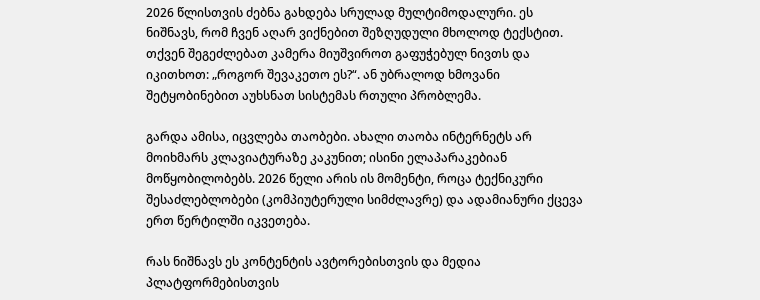2026 წლისთვის ძებნა გახდება სრულად მულტიმოდალური. ეს ნიშნავს, რომ ჩვენ აღარ ვიქნებით შეზღუდული მხოლოდ ტექსტით. თქვენ შეგეძლებათ კამერა მიუშვიროთ გაფუჭებულ ნივთს და იკითხოთ: „როგორ შევაკეთო ეს?“. ან უბრალოდ ხმოვანი შეტყობინებით აუხსნათ სისტემას რთული პრობლემა.

გარდა ამისა, იცვლება თაობები. ახალი თაობა ინტერნეტს არ მოიხმარს კლავიატურაზე კაკუნით; ისინი ელაპარაკებიან მოწყობილობებს. 2026 წელი არის ის მომენტი, როცა ტექნიკური შესაძლებლობები (კომპიუტერული სიმძლავრე) და ადამიანური ქცევა ერთ წერტილში იკვეთება.

რას ნიშნავს ეს კონტენტის ავტორებისთვის და მედია პლატფორმებისთვის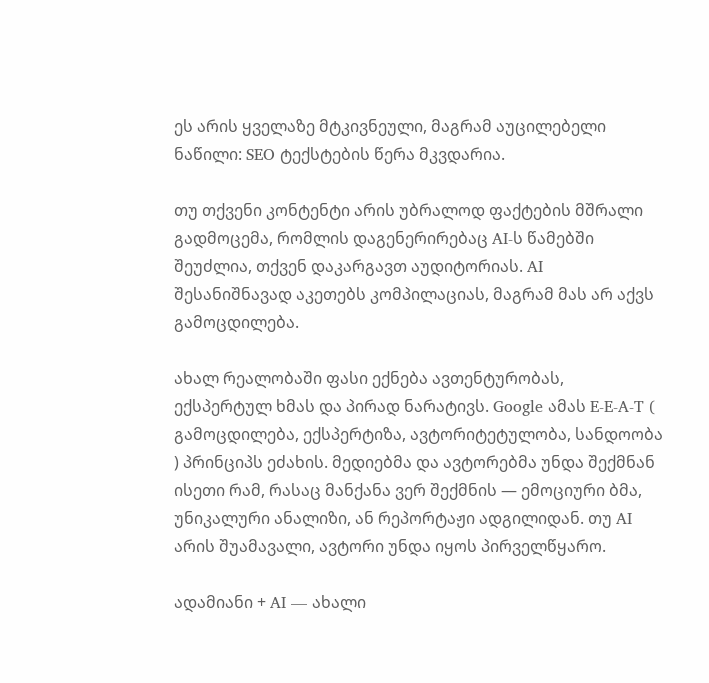ეს არის ყველაზე მტკივნეული, მაგრამ აუცილებელი ნაწილი: SEO ტექსტების წერა მკვდარია.

თუ თქვენი კონტენტი არის უბრალოდ ფაქტების მშრალი გადმოცემა, რომლის დაგენერირებაც AI-ს წამებში შეუძლია, თქვენ დაკარგავთ აუდიტორიას. AI შესანიშნავად აკეთებს კომპილაციას, მაგრამ მას არ აქვს გამოცდილება.

ახალ რეალობაში ფასი ექნება ავთენტურობას, ექსპერტულ ხმას და პირად ნარატივს. Google ამას E-E-A-T ( გამოცდილება, ექსპერტიზა, ავტორიტეტულობა, სანდოობა ) პრინციპს ეძახის. მედიებმა და ავტორებმა უნდა შექმნან ისეთი რამ, რასაც მანქანა ვერ შექმნის — ემოციური ბმა, უნიკალური ანალიზი, ან რეპორტაჟი ადგილიდან. თუ AI არის შუამავალი, ავტორი უნდა იყოს პირველწყარო.

ადამიანი + AI — ახალი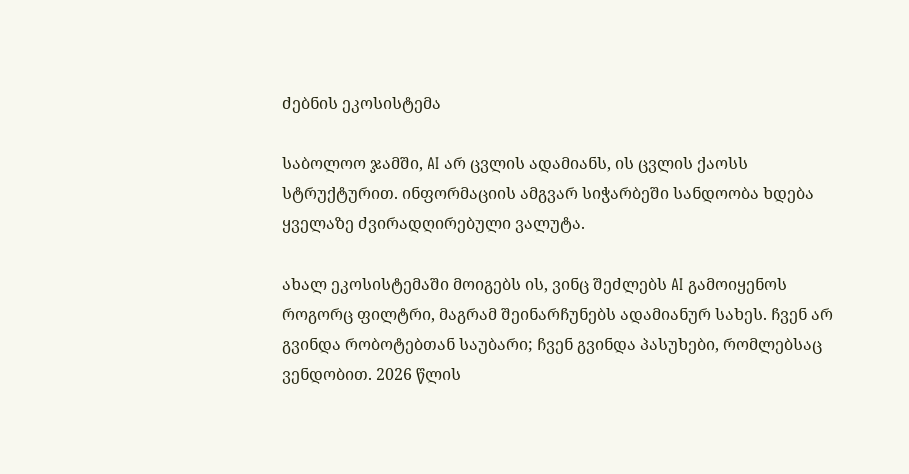ძებნის ეკოსისტემა

საბოლოო ჯამში, AI არ ცვლის ადამიანს, ის ცვლის ქაოსს სტრუქტურით. ინფორმაციის ამგვარ სიჭარბეში სანდოობა ხდება ყველაზე ძვირადღირებული ვალუტა.

ახალ ეკოსისტემაში მოიგებს ის, ვინც შეძლებს AI გამოიყენოს როგორც ფილტრი, მაგრამ შეინარჩუნებს ადამიანურ სახეს. ჩვენ არ გვინდა რობოტებთან საუბარი; ჩვენ გვინდა პასუხები, რომლებსაც ვენდობით. 2026 წლის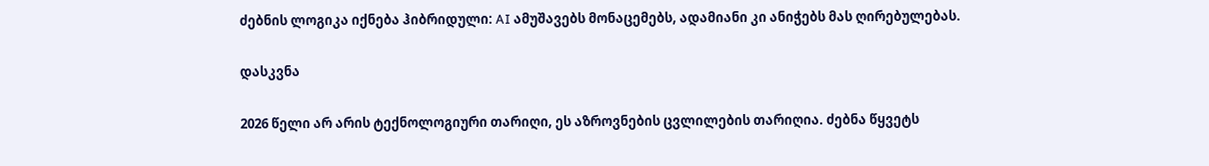ძებნის ლოგიკა იქნება ჰიბრიდული: AI ამუშავებს მონაცემებს, ადამიანი კი ანიჭებს მას ღირებულებას.

დასკვნა

2026 წელი არ არის ტექნოლოგიური თარიღი, ეს აზროვნების ცვლილების თარიღია. ძებნა წყვეტს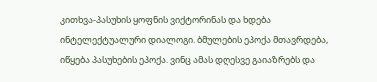კითხვა-პასუხის ყოფნის ვიქტორინას და ხდება ინტელექტუალური დიალოგი. ბმულების ეპოქა მთავრდება, იწყება პასუხების ეპოქა. ვინც ამას დღესვე გაიაზრებს და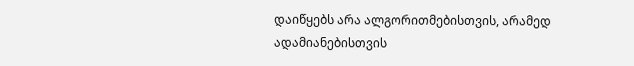დაიწყებს არა ალგორითმებისთვის, არამედ ადამიანებისთვის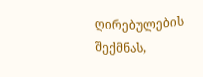ღირებულების შექმნას,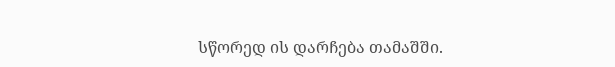სწორედ ის დარჩება თამაშში.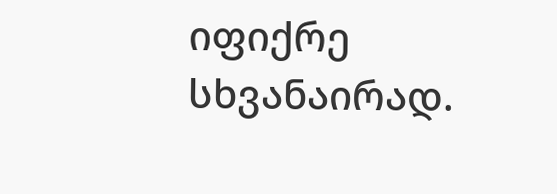იფიქრე სხვანაირად.